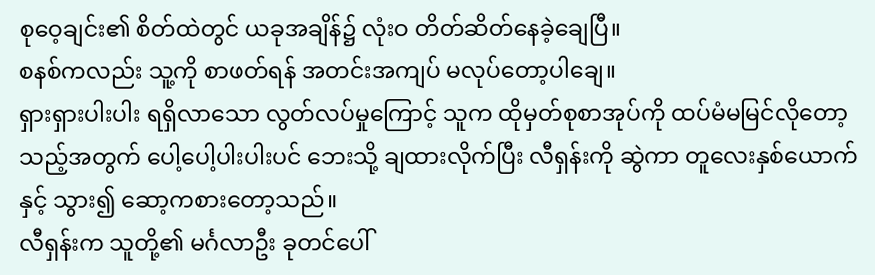စုဝေ့ချင်း၏ စိတ်ထဲတွင် ယခုအချိန်၌ လုံးဝ တိတ်ဆိတ်နေခဲ့ချေပြီ။
စနစ်ကလည်း သူ့ကို စာဖတ်ရန် အတင်းအကျပ် မလုပ်တော့ပါချေ။
ရှားရှားပါးပါး ရရှိလာသော လွတ်လပ်မှုကြောင့် သူက ထိုမှတ်စုစာအုပ်ကို ထပ်မံမမြင်လိုတော့သည့်အတွက် ပေါ့ပေါ့ပါးပါးပင် ဘေးသို့ ချထားလိုက်ပြီး လီရှန်းကို ဆွဲကာ တူလေးနှစ်ယောက်နှင့် သွား၍ ဆော့ကစားတော့သည်။
လီရှန်းက သူတို့၏ မင်္ဂလာဦး ခုတင်ပေါ်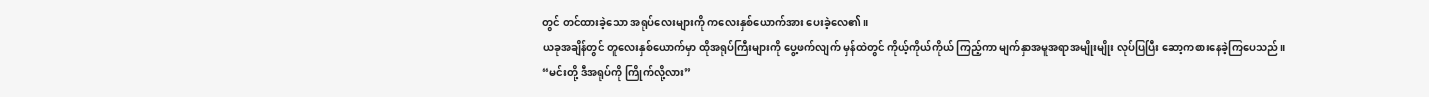တွင် တင်ထားခဲ့သော အရုပ်လေးများကို ကလေးနှစ်ယောက်အား ပေးခဲ့လေ၏။
ယခုအချိန်တွင် တူလေးနှစ်ယောက်မှာ ထိုအရုပ်ကြီးများကို ပွေ့ဖက်လျက် မှန်ထဲတွင် ကိုယ့်ကိုယ်ကိုယ် ကြည့်ကာ မျက်နှာအမူအရာအမျိုးမျိုး လုပ်ပြပြီး ဆော့ကစားနေခဲ့ကြပေသည်။
“မင်းတို့ ဒီအရုပ်ကို ကြိုက်လို့လား”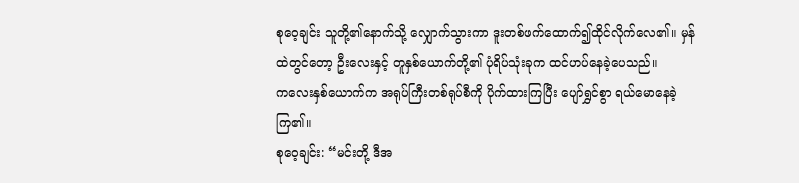စုဝေ့ချင်း သူတို့၏နောက်သို့ လျှောက်သွားကာ ဒူးတစ်ဖက်ထောက်၍ထိုင်လိုက်လေ၏။ မှန်ထဲတွင်တော့ ဦးလေးနှင့် တူနှစ်ယောက်တို့၏ ပုံရိပ်သုံးခုက ထင်ဟပ်နေခဲ့ပေသည်။
ကလေးနှစ်ယောက်က အရုပ်ကြီးတစ်ရုပ်စီကို ပိုက်ထားကြပြီး ပျော်ရွှင်စွာ ရယ်မောနေခဲ့ကြ၏။
စုဝေ့ချင်း: “မင်းတို့ ဒီအ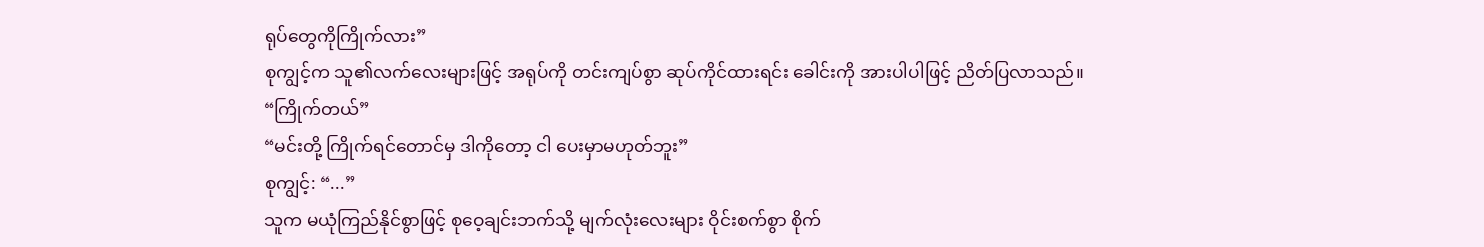ရုပ်တွေကိုကြိုက်လား”
စုကျွင့်က သူ၏လက်လေးများဖြင့် အရုပ်ကို တင်းကျပ်စွာ ဆုပ်ကိုင်ထားရင်း ခေါင်းကို အားပါပါဖြင့် ညိတ်ပြလာသည်။
“ကြိုက်တယ်”
“မင်းတို့ ကြိုက်ရင်တောင်မှ ဒါကိုတော့ ငါ ပေးမှာမဟုတ်ဘူး”
စုကျွင့်: “...”
သူက မယုံကြည်နိုင်စွာဖြင့် စုဝေ့ချင်းဘက်သို့ မျက်လုံးလေးများ ဝိုင်းစက်စွာ စိုက်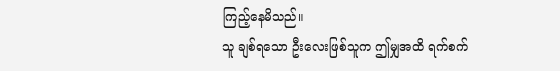ကြည့်နေမိသည်။
သူ ချစ်ရသော ဦးလေးဖြစ်သူက ဤမျှအထိ ရက်စက်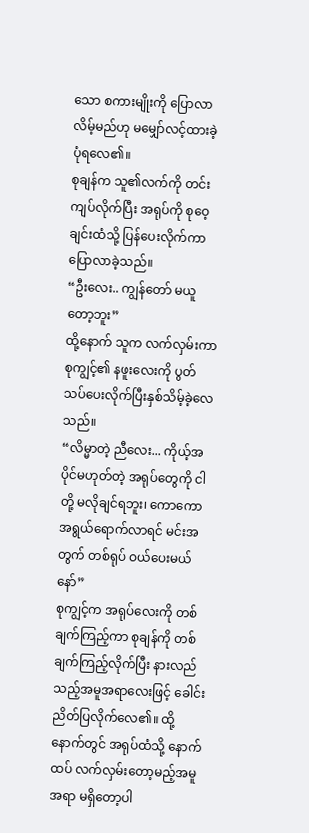သော စကားမျိုးကို ပြောလာလိမ့်မည်ဟု မမျှော်လင့်ထားခဲ့ပုံရလေ၏။
စုချန်က သူ၏လက်ကို တင်းကျပ်လိုက်ပြီး အရုပ်ကို စုဝေ့ချင်းထံသို့ ပြန်ပေးလိုက်ကာ ပြောလာခဲ့သည်။
“ဦးလေး.. ကျွန်တော် မယူတော့ဘူး”
ထို့နောက် သူက လက်လှမ်းကာ စုကျွင့်၏ နဖူးလေးကို ပွတ်သပ်ပေးလိုက်ပြီးနှစ်သိမ့်ခဲ့လေသည်။
“လိမ္မာတဲ့ ညီလေး... ကိုယ့်အပိုင်မဟုတ်တဲ့ အရုပ်တွေကို ငါတို့ မလိုချင်ရဘူး၊ ကောကော အရွယ်ရောက်လာရင် မင်းအတွက် တစ်ရုပ် ဝယ်ပေးမယ်နော်”
စုကျွင့်က အရုပ်လေးကို တစ်ချက်ကြည့်ကာ စုချန်ကို တစ်ချက်ကြည့်လိုက်ပြီး နားလည်သည့်အမူအရာလေးဖြင့် ခေါင်းညိတ်ပြလိုက်လေ၏။ ထို့နောက်တွင် အရုပ်ထံသို့ နောက်ထပ် လက်လှမ်းတော့မည့်အမူအရာ မရှိတော့ပါ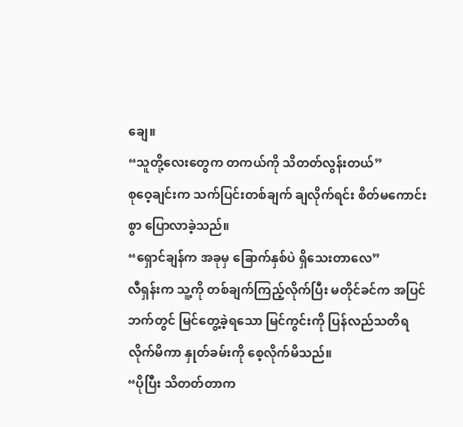ချေ။
“သူတို့လေးတွေက တကယ်ကို သိတတ်လွန်းတယ်”
စုဝေ့ချင်းက သက်ပြင်းတစ်ချက် ချလိုက်ရင်း စိတ်မကောင်းစွာ ပြောလာခဲ့သည်။
“ရှောင်ချန်က အခုမှ ခြောက်နှစ်ပဲ ရှိသေးတာလေ”
လီရှန်းက သူ့ကို တစ်ချက်ကြည့်လိုက်ပြီး မတိုင်ခင်က အပြင်ဘက်တွင် မြင်တွေ့ခဲ့ရသော မြင်ကွင်းကို ပြန်လည်သတိရလိုက်မိကာ နှုတ်ခမ်းကို စေ့လိုက်မိသည်။
“ပိုပြီး သိတတ်တာက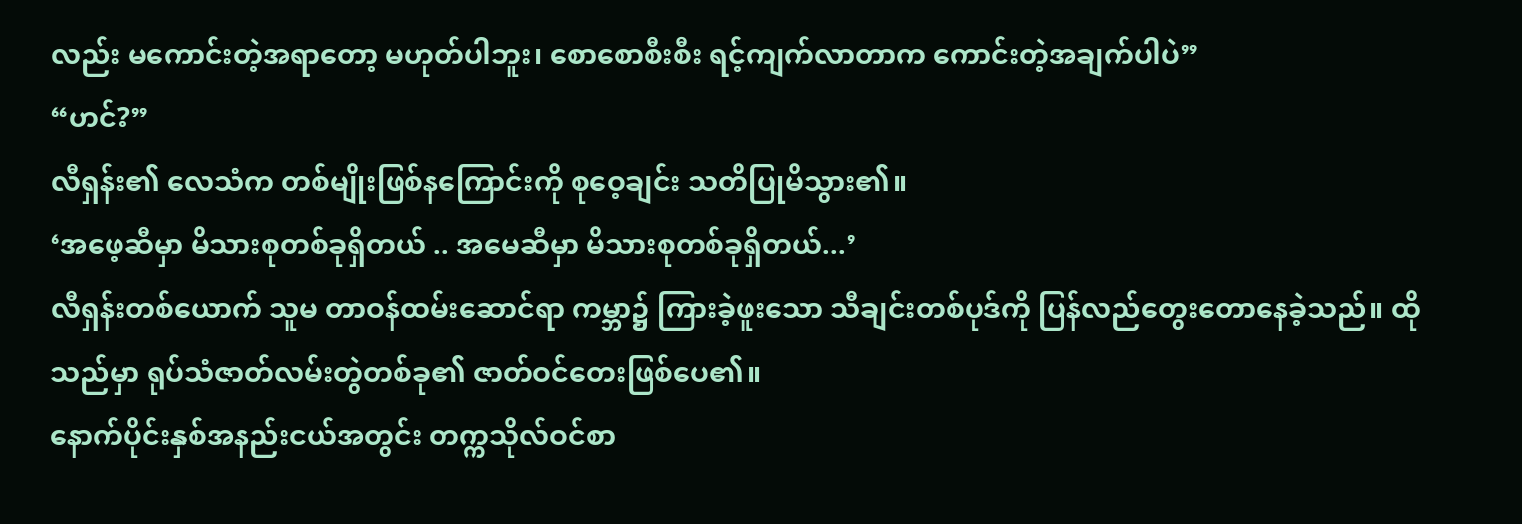လည်း မကောင်းတဲ့အရာတော့ မဟုတ်ပါဘူး၊ စောစောစီးစီး ရင့်ကျက်လာတာက ကောင်းတဲ့အချက်ပါပဲ”
“ဟင်?”
လီရှန်း၏ လေသံက တစ်မျိုးဖြစ်နကြောင်းကို စုဝေ့ချင်း သတိပြုမိသွား၏။
‘အဖေ့ဆီမှာ မိသားစုတစ်ခုရှိတယ် .. အမေဆီမှာ မိသားစုတစ်ခုရှိတယ်...’
လီရှန်းတစ်ယောက် သူမ တာဝန်ထမ်းဆောင်ရာ ကမ္ဘာ၌ ကြားခဲ့ဖူးသော သီချင်းတစ်ပုဒ်ကို ပြန်လည်တွေးတောနေခဲ့သည်။ ထိုသည်မှာ ရုပ်သံဇာတ်လမ်းတွဲတစ်ခု၏ ဇာတ်ဝင်တေးဖြစ်ပေ၏။
နောက်ပိုင်းနှစ်အနည်းငယ်အတွင်း တက္ကသိုလ်ဝင်စာ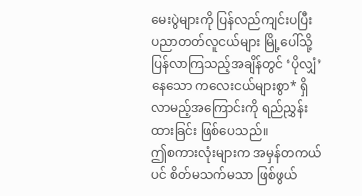မေးပွဲများကို ပြန်လည်ကျင်းပပြီး ပညာတတ်လူငယ်များ မြို့ပေါ်သို့ ပြန်လာကြသည့်အချိန်တွင် ‘ပိုလျှံ’နေသော ကလေးငယ်များစွာ* ရှိလာမည့်အကြောင်းကို ရည်ညွှန်းထားခြင်း ဖြစ်ပေသည်။
ဤစကားလုံးများက အမှန်တကယ်ပင် စိတ်မသက်မသာ ဖြစ်ဖွယ်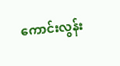ကောင်းလွန်း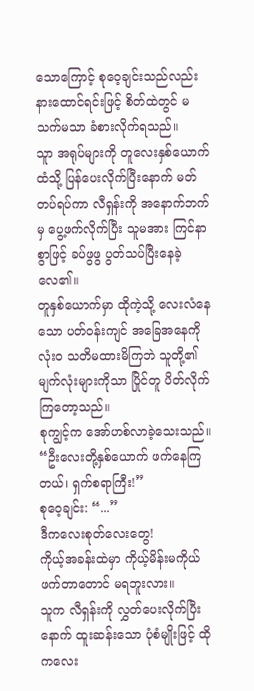သောကြောင့် စုဝေ့ချင်းသည်လည်း နားထောင်ရင်းဖြင့် စိတ်ထဲတွင် မသက်မသာ ခံစားလိုက်ရသည်။
သူာ အရုပ်များကို တူလေးနှစ်ယောက်ထံသို့ ပြန်ပေးလိုက်ပြီးနောက် မတ်တပ်ရပ်ကာ လီရှန်းကို အနောက်ဘက်မှ ပွေ့ဖက်လိုက်ပြီး သူမအား ကြင်နာစွာဖြင့် ခပ်ဖွဖွ ပွတ်သပ်ပြီးနေခဲ့လေ၏။
တူနှစ်ယောက်မှာ ထိုကဲ့သို့ လေးလံနေသော ပတ်ဝန်းကျင် အခြေအနေကို လုံးဝ သတိမထားမိကြဘဲ သူတို့၏ မျက်လုံးများကိုသာ ပြိုင်တူ ပိတ်လိုက်ကြတော့သည်။
စုကျွင့်က အော်ဟစ်လာခဲ့သေးသည်။
“ဦးလေးတို့နှစ်ယောက် ဖက်နေကြတယ်၊ ရှက်စရာကြီး!”
စုဝေ့ချင်း: “...”
ဒီကလေးစုတ်လေးတွေ!
ကိုယ့်အခန်းထဲမှာ ကိုယ့်မိန်းမကိုယ် ဖက်တာတောင် မရဘူးလား။
သူက လီရှန်းကို လွှတ်ပေးလိုက်ပြီးနောက် ထူးဆန်းသော ပုံစံမျိုးဖြင့် ထိုကလေး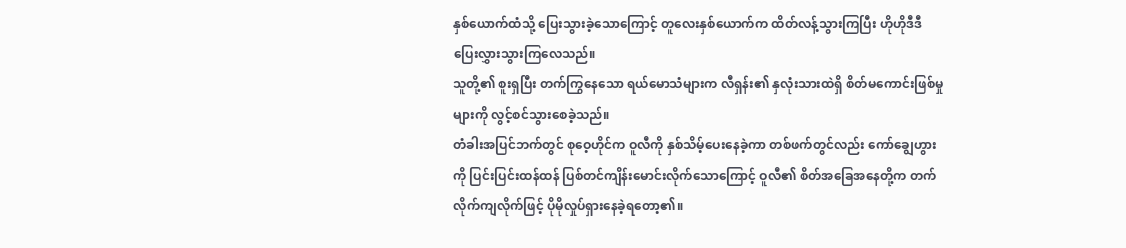နှစ်ယောက်ထံသို့ ပြေးသွားခဲ့သောကြောင့် တူလေးနှစ်ယောက်က ထိတ်လန့်သွားကြပြီး ဟိုဟိုဒီဒီ ပြေးလွှားသွားကြလေသည်။
သူတို့၏ စူးရှပြီး တက်ကြွနေသော ရယ်မောသံများက လီရှန်း၏ နှလုံးသားထဲရှိ စိတ်မကောင်းဖြစ်မှုများကို လွင့်စင်သွားစေခဲ့သည်။
တံခါးအပြင်ဘက်တွင် စုဝေ့ဟိုင်က ဝူလီကို နှစ်သိမ့်ပေးနေခဲ့ကာ တစ်ဖက်တွင်လည်း ကော်ချွေဟွားကို ပြင်းပြင်းထန်ထန် ပြစ်တင်ကျိန်းမောင်းလိုက်သောကြောင့် ဝူလီ၏ စိတ်အခြေအနေတို့က တက်လိုက်ကျလိုက်ဖြင့် ပိုမိုလှုပ်ရှားနေခဲ့ရတော့၏။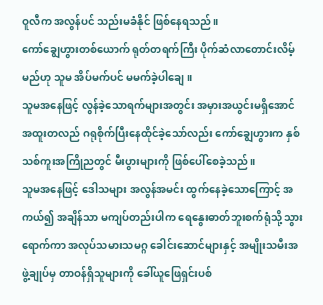ဝူလီက အလွန်ပင် သည်းမခံနိုင် ဖြစ်နေရသည်။
ကော်ချွေဟွားတစ်ယောက် ရုတ်တရက်ကြီး ပိုက်ဆံလာတောင်းလိမ့်မည်ဟု သူမ အိပ်မက်ပင် မမက်ခဲ့ပါချေ။
သူမအနေဖြင့် လွန်ခဲ့သောရက်များအတွင်း အမှားအယွင်းမရှိအောင် အထူးတလည် ဂရုစိုက်ပြီးနေထိုင်ခဲ့သော်လည်း ကော်ချွေဟွားက နှစ်သစ်ကူးအကြိုညတွင် မီးပွားများကို ဖြစ်ပေါ်စေခဲ့သည်။
သူမအနေဖြင့် ဒေါသများ အလွန်အမင်း ထွက်နေခဲ့သောကြောင့် အကယ်၍ အချိန်သာ မကျပ်တည်းပါက ရေနွေးဓာတ်ဘူးစက်ရုံသို့ သွားရောက်ကာ အလုပ်သမားသမဂ္ဂ ခေါင်းဆောင်များနှင့် အမျိုးသမီးအဖွဲ့ချုပ်မှ တာဝန်ရှိသူများကို ခေါ်ယူဖြေရှင်းပစ်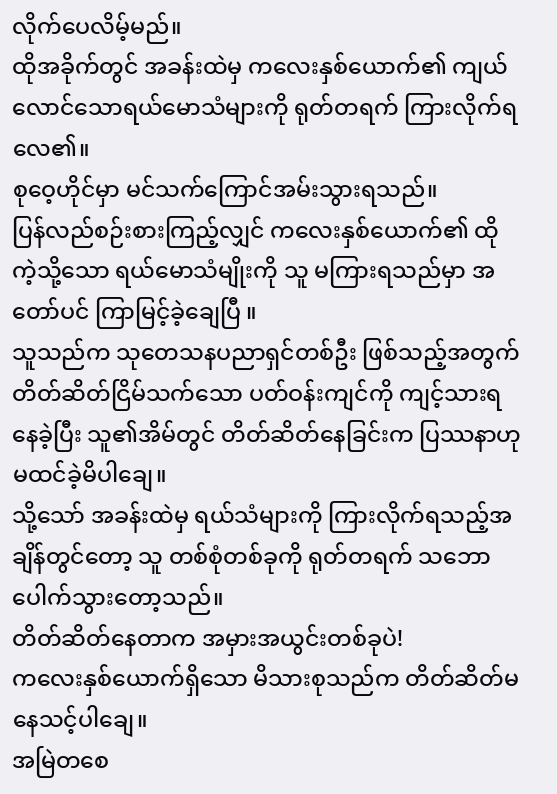လိုက်ပေလိမ့်မည်။
ထိုအခိုက်တွင် အခန်းထဲမှ ကလေးနှစ်ယောက်၏ ကျယ်လောင်သောရယ်မောသံများကို ရုတ်တရက် ကြားလိုက်ရလေ၏။
စုဝေ့ဟိုင်မှာ မင်သက်ကြောင်အမ်းသွားရသည်။
ပြန်လည်စဉ်းစားကြည့်လျှင် ကလေးနှစ်ယောက်၏ ထိုကဲ့သို့သော ရယ်မောသံမျိုးကို သူ မကြားရသည်မှာ အတော်ပင် ကြာမြင့်ခဲ့ချေပြီ ။
သူသည်က သုတေသနပညာရှင်တစ်ဦး ဖြစ်သည့်အတွက် တိတ်ဆိတ်ငြိမ်သက်သော ပတ်ဝန်းကျင်ကို ကျင့်သားရနေခဲ့ပြီး သူ၏အိမ်တွင် တိတ်ဆိတ်နေခြင်းက ပြဿနာဟု မထင်ခဲ့မိပါချေ။
သို့သော် အခန်းထဲမှ ရယ်သံများကို ကြားလိုက်ရသည့်အချိန်တွင်တော့ သူ တစ်စုံတစ်ခုကို ရုတ်တရက် သဘောပေါက်သွားတော့သည်။
တိတ်ဆိတ်နေတာက အမှားအယွင်းတစ်ခုပဲ!
ကလေးနှစ်ယောက်ရှိသော မိသားစုသည်က တိတ်ဆိတ်မနေသင့်ပါချေ။
အမြဲတစေ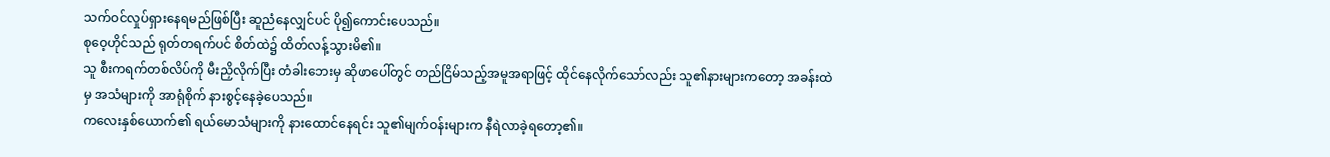သက်ဝင်လှုပ်ရှားနေရမည်ဖြစ်ပြီး ဆူညံနေလျှင်ပင် ပို၍ကောင်းပေသည်။
စုဝေ့ဟိုင်သည် ရုတ်တရက်ပင် စိတ်ထဲ၌ ထိတ်လန့်သွားမိ၏။
သူ စီးကရက်တစ်လိပ်ကို မီးညှိလိုက်ပြီး တံခါးဘေးမှ ဆိုဖာပေါ်တွင် တည်ငြိမ်သည့်အမူအရာဖြင့် ထိုင်နေလိုက်သော်လည်း သူ၏နားများကတော့ အခန်းထဲမှ အသံများကို အာရုံစိုက် နားစွင့်နေခဲ့ပေသည်။
ကလေးနှစ်ယောက်၏ ရယ်မောသံများကို နားထောင်နေရင်း သူ၏မျက်ဝန်းများက နီရဲလာခဲ့ရတော့၏။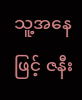သူ့အနေဖြင့် ဇနီး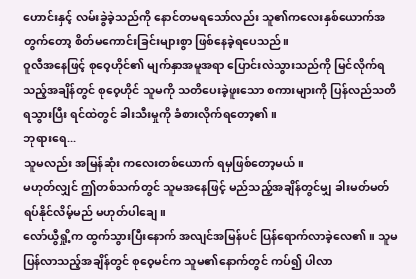ဟောင်းနှင့် လမ်းခွဲခဲ့သည်ကို နောင်တမရသော်လည်း သူ၏ကလေးနှစ်ယောက်အတွက်တော့ စိတ်မကောင်းခြင်းများစွာ ဖြစ်နေခဲ့ရပေသည်။
ဝူလီအနေဖြင့် စုဝေ့ဟိုင်၏ မျက်နှာအမူအရာ ပြောင်းလဲသွားသည်ကို မြင်လိုက်ရသည့်အချိန်တွင် စုဝေ့ဟိုင် သူမကို သတိပေးခဲ့ဖူးသော စကားများကို ပြန်လည်သတိရသွားပြီး ရင်ထဲတွင် ခါးသီးမှုကို ခံစားလိုက်ရတော့၏။
ဘုရားရေ...
သူမလည်း အမြန်ဆုံး ကလေးတစ်ယောက် ရမှဖြစ်တော့မယ်။
မဟုတ်လျှင် ဤတစ်သက်တွင် သူမအနေဖြင့် မည်သည့်အချိန်တွင်မျှ ခါးမတ်မတ် ရပ်နိုင်လိမ့်မည် မဟုတ်ပါချေ။
လော်ယွီရှို့က ထွက်သွားပြီးနောက် အလျင်အမြန်ပင် ပြန်ရောက်လာခဲ့လေ၏။ သူမ ပြန်လာသည့်အချိန်တွင် စုဝေ့မင်က သူမ၏နောက်တွင် ကပ်၍ ပါလာ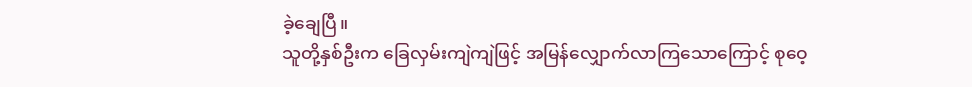ခဲ့ချေပြီ။
သူတို့နှစ်ဦးက ခြေလှမ်းကျဲကျဲဖြင့် အမြန်လျှောက်လာကြသောကြောင့် စုဝေ့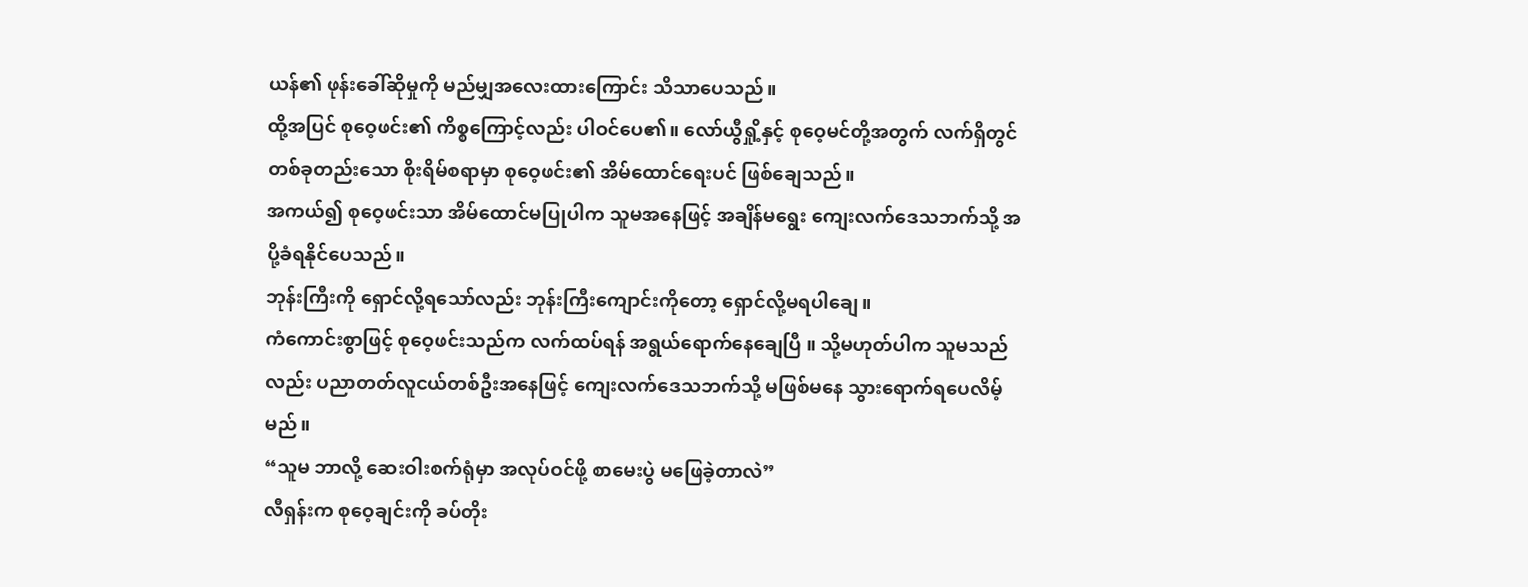ယန်၏ ဖုန်းခေါ်ဆိုမှုကို မည်မျှအလေးထားကြောင်း သိသာပေသည်။
ထို့အပြင် စုဝေ့ဖင်း၏ ကိစ္စကြောင့်လည်း ပါဝင်ပေ၏။ လော်ယွီရှို့နှင့် စုဝေ့မင်တို့အတွက် လက်ရှိတွင် တစ်ခုတည်းသော စိုးရိမ်စရာမှာ စုဝေ့ဖင်း၏ အိမ်ထောင်ရေးပင် ဖြစ်ချေသည်။
အကယ်၍ စုဝေ့ဖင်းသာ အိမ်ထောင်မပြုပါက သူမအနေဖြင့် အချိန်မရွေး ကျေးလက်ဒေသဘက်သို့ အပို့ခံရနိုင်ပေသည်။
ဘုန်းကြီးကို ရှောင်လို့ရသော်လည်း ဘုန်းကြီးကျောင်းကိုတော့ ရှောင်လို့မရပါချေ။
ကံကောင်းစွာဖြင့် စုဝေ့ဖင်းသည်က လက်ထပ်ရန် အရွယ်ရောက်နေချေပြီ ။ သို့မဟုတ်ပါက သူမသည်လည်း ပညာတတ်လူငယ်တစ်ဦးအနေဖြင့် ကျေးလက်ဒေသဘက်သို့ မဖြစ်မနေ သွားရောက်ရပေလိမ့်မည်။
“သူမ ဘာလို့ ဆေးဝါးစက်ရုံမှာ အလုပ်ဝင်ဖို့ စာမေးပွဲ မဖြေခဲ့တာလဲ”
လီရှန်းက စုဝေ့ချင်းကို ခပ်တိုး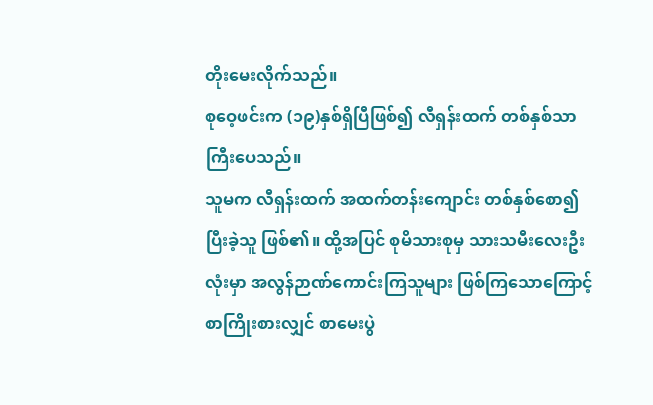တိုးမေးလိုက်သည်။
စုဝေ့ဖင်းက (၁၉)နှစ်ရှိပြီဖြစ်၍ လီရှန်းထက် တစ်နှစ်သာ ကြီးပေသည်။
သူမက လီရှန်းထက် အထက်တန်းကျောင်း တစ်နှစ်စော၍ ပြီးခဲ့သူ ဖြစ်၏။ ထို့အပြင် စုမိသားစုမှ သားသမီးလေးဦးလုံးမှာ အလွန်ဉာဏ်ကောင်းကြသူများ ဖြစ်ကြသောကြောင့် စာကြိုးစားလျှင် စာမေးပွဲ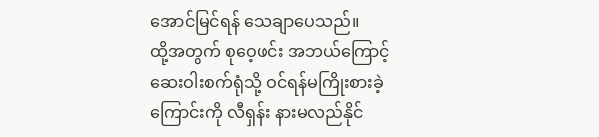အောင်မြင်ရန် သေချာပေသည်။
ထို့အတွက် စုဝေ့ဖင်း အဘယ်ကြောင့် ဆေးဝါးစက်ရုံသို့ ဝင်ရန်မကြိုးစားခဲ့ကြောင်းကို လီရှန်း နားမလည်နိုင်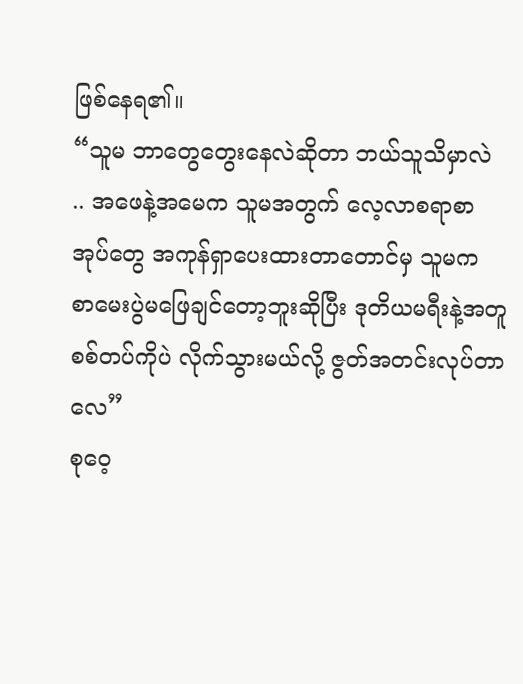ဖြစ်နေရ၏။
“သူမ ဘာတွေတွေးနေလဲဆိုတာ ဘယ်သူသိမှာလဲ .. အဖေနဲ့အမေက သူမအတွက် လေ့လာစရာစာအုပ်တွေ အကုန်ရှာပေးထားတာတောင်မှ သူမက စာမေးပွဲမဖြေချင်တော့ဘူးဆိုပြီး ဒုတိယမရီးနဲ့အတူ စစ်တပ်ကိုပဲ လိုက်သွားမယ်လို့ ဇွတ်အတင်းလုပ်တာလေ”
စုဝေ့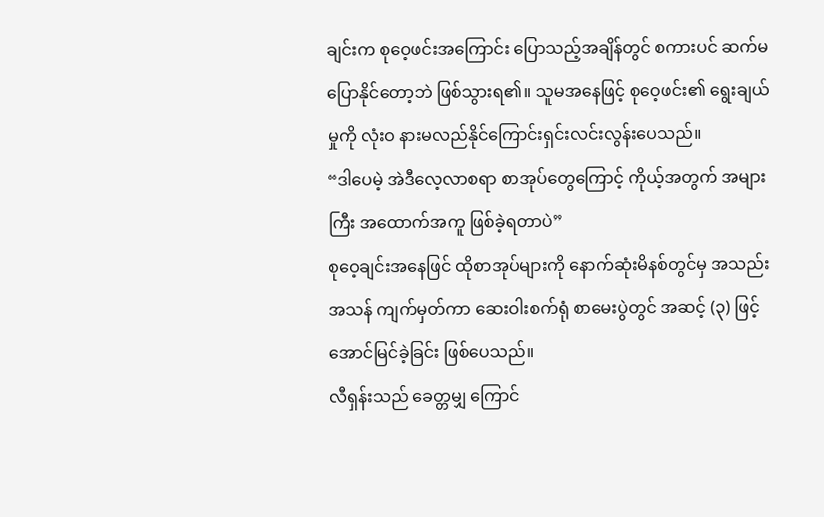ချင်းက စုဝေ့ဖင်းအကြောင်း ပြောသည့်အချိန်တွင် စကားပင် ဆက်မပြောနိုင်တော့ဘဲ ဖြစ်သွားရ၏။ သူမအနေဖြင့် စုဝေ့ဖင်း၏ ရွေးချယ်မှုကို လုံးဝ နားမလည်နိုင်ကြောင်းရှင်းလင်းလွန်းပေသည်။
“ဒါပေမဲ့ အဲဒီလေ့လာစရာ စာအုပ်တွေကြောင့် ကိုယ့်အတွက် အများကြီး အထောက်အကူ ဖြစ်ခဲ့ရတာပဲ”
စုဝေ့ချင်းအနေဖြင် ထိုစာအုပ်များကို နောက်ဆုံးမိနစ်တွင်မှ အသည်းအသန် ကျက်မှတ်ကာ ဆေးဝါးစက်ရုံ စာမေးပွဲတွင် အဆင့် (၃) ဖြင့် အောင်မြင်ခဲ့ခြင်း ဖြစ်ပေသည်။
လီရှန်းသည် ခေတ္တမျှ ကြောင်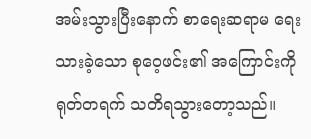အမ်းသွားပြီးနောက် စာရေးဆရာမ ရေးသားခဲ့သော စုဝေ့ဖင်း၏ အကြောင်းကို ရုတ်တရက် သတိရသွားတော့သည်။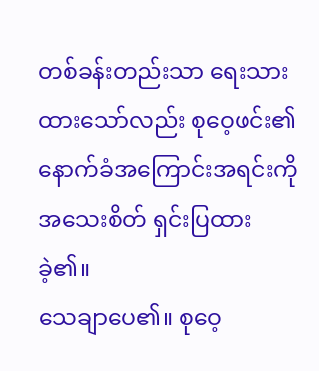တစ်ခန်းတည်းသာ ရေးသားထားသော်လည်း စုဝေ့ဖင်း၏ နောက်ခံအကြောင်းအရင်းကို အသေးစိတ် ရှင်းပြထားခဲ့၏။
သေချာပေ၏။ စုဝေ့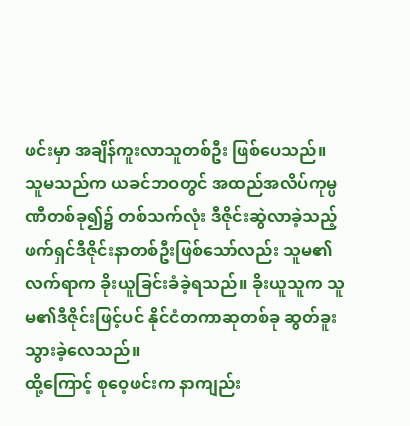ဖင်းမှာ အချိန်ကူးလာသူတစ်ဦး ဖြစ်ပေသည်။
သူမသည်က ယခင်ဘဝတွင် အထည်အလိပ်ကုမ္ပဏီတစ်ခု၍၌ တစ်သက်လုံး ဒီဇိုင်းဆွဲလာခဲ့သည့် ဖက်ရှင်ဒီဇိုင်းနာတစ်ဦးဖြစ်သော်လည်း သူမ၏လက်ရာက ခိုးယူခြင်းခံခဲ့ရသည်။ ခိုးယူသူက သူမ၏ဒီဇိုင်းဖြင့်ပင် နိုင်ငံတကာဆုတစ်ခု ဆွတ်ခူးသွားခဲ့လေသည်။
ထို့ကြောင့် စုဝေ့ဖင်းက နာကျည်း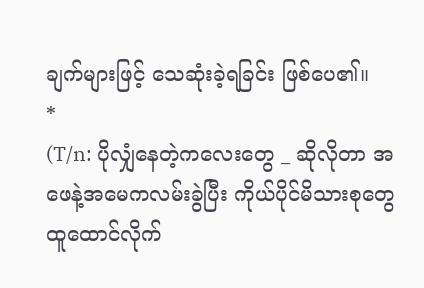ချက်များဖြင့် သေဆုံးခဲ့ရခြင်း ဖြစ်ပေ၏။
*
(T/n: ပိုလျှံနေတဲ့ကလေးတွေ _ ဆိုလိုတာ အဖေနဲ့အမေကလမ်းခွဲပြီး ကိုယ်ပိုင်မိသားစုတွေ ထူထောင်လိုက်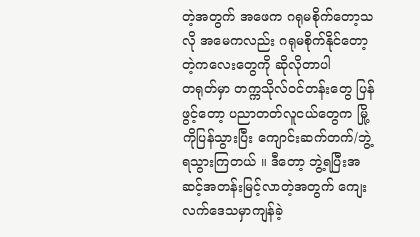တဲ့အတွက် အဖေက ဂရုမစိုက်တော့သလို အမေကလည်း ဂရုမစိုက်နိုင်တော့တဲ့ကလေးတွေကို ဆိုလိုတာပါ
တရုတ်မှာ တက္ကသိုလ်ဝင်တန်းတွေ ပြန်ဖွင့်တော့ ပညာတတ်လူငယ်တွေက မြို့ကိုပြန်သွားပြီး ကျောင်းဆက်တက်/ဘွဲ့ရသွားကြတယ် ။ ဒီတော့ ဘွဲ့ရပြီးအဆင့်အတန်းမြင့်လာတဲ့အတွက် ကျေးလက်ဒေသမှာကျန်ခဲ့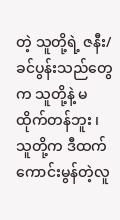တဲ့ သူတို့ရဲ့ ဇနီး/ခင်ပွန်းသည်တွေက သူတို့နဲ့ မထိုက်တန်ဘူး ၊ သူတို့က ဒီထက်ကောင်းမွန်တဲ့လူ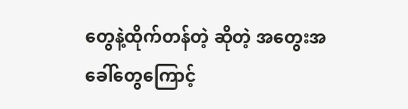တွေနဲ့ထိုက်တန်တဲ့ ဆိုတဲ့ အတွေးအခေါ်တွေကြောင့်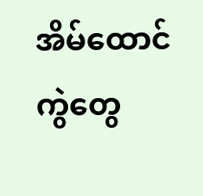အိမ်ထောင်ကွဲတွေ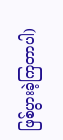ဖြစ်ပွားခဲ့ကြတာပါ)